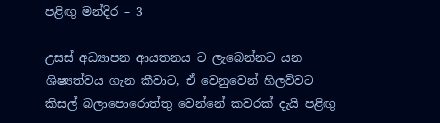පළිඟු මන්දිර – 3

උසස් අධ්‍යාපන ආයතනය ට ලැබෙන්නට යන ශිෂ්‍යත්වය ගැන කීවාට, ඒ වෙනුවෙන් හිලව්වට කිසල් බලාපොරොත්තු වෙන්නේ කවරක් දැයි පළිඟු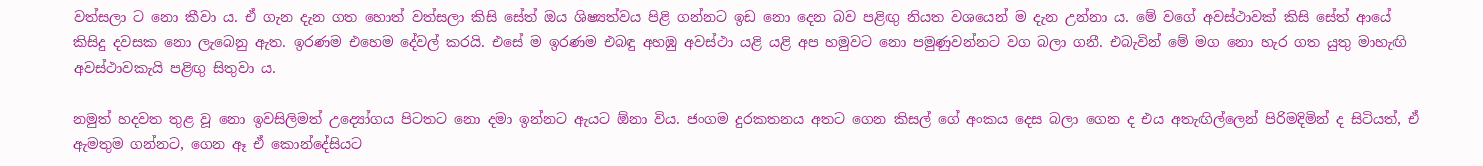වත්සලා ට නො කීවා ය. ඒ ගැන දැන ගත හොත් වත්සලා කිසි සේත් ඔය ශිෂ්‍යත්වය පිළි ගන්නට ඉඩ නො දෙන බව පළිඟු නියත වශයෙන් ම දැන උන්නා ය. මේ වගේ අවස්ථාවක් කිසි සේත් ආයේ කිසිදු දවසක නො ලැබෙනු ඇත. ඉරණම එහෙම දේවල් කරයි. එසේ ම ඉරණම එබඳු අහඹු අවස්ථා යළි යළි අප හමුවට නො පමුණුවන්නට වග බලා ගනී. එබැවින් මේ මග නො හැර ගත යුතු මාහැඟි අවස්ථාවකැයි පළිඟු සිතුවා ය.

නමුත් හදවත තුළ වූ නො ඉවසිලිමත් උද්‍යෝගය පිටතට නො දමා ඉන්නට ඇයට ඕනා විය. ජංගම දුරකතනය අතට ගෙන කිසල් ගේ අංකය දෙස බලා ගෙන ද එය අතැඟිල්ලෙන් පිරිමදිමින් ද සිටියත්, ඒ ඇමතුම ගන්නට, ගෙන ඈ ඒ කොන්දේසියට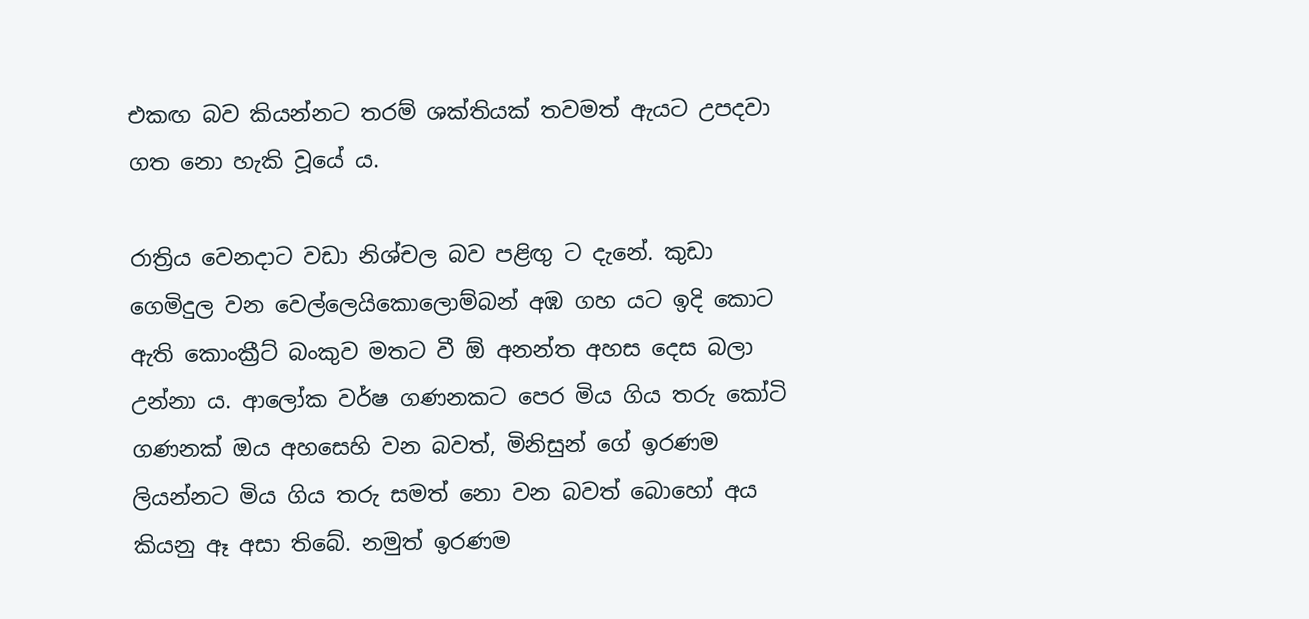එකඟ බව කියන්නට තරම් ශක්තියක් තවමත් ඇයට උපදවා ගත නො හැකි වූයේ ය.

රාත්‍රිය වෙනදාට වඩා නිශ්චල බව පළිඟු ට දැනේ. කුඩා ගෙමිදුල වන වෙල්ලෙයිකොලොම්බන් අඹ ගහ යට ඉදි කොට ඇති කොංක්‍රීට් බංකුව මතට වී ඕ අනන්ත අහස දෙස බලා උන්නා ය. ආලෝක වර්ෂ ගණනකට පෙර මිය ගිය තරු කෝටි ගණනක් ඔය අහසෙහි වන බවත්, මිනිසුන් ගේ ඉරණම ලියන්නට මිය ගිය තරු සමත් නො වන බවත් බොහෝ අය කියනු ඈ අසා තිබේ. නමුත් ඉරණම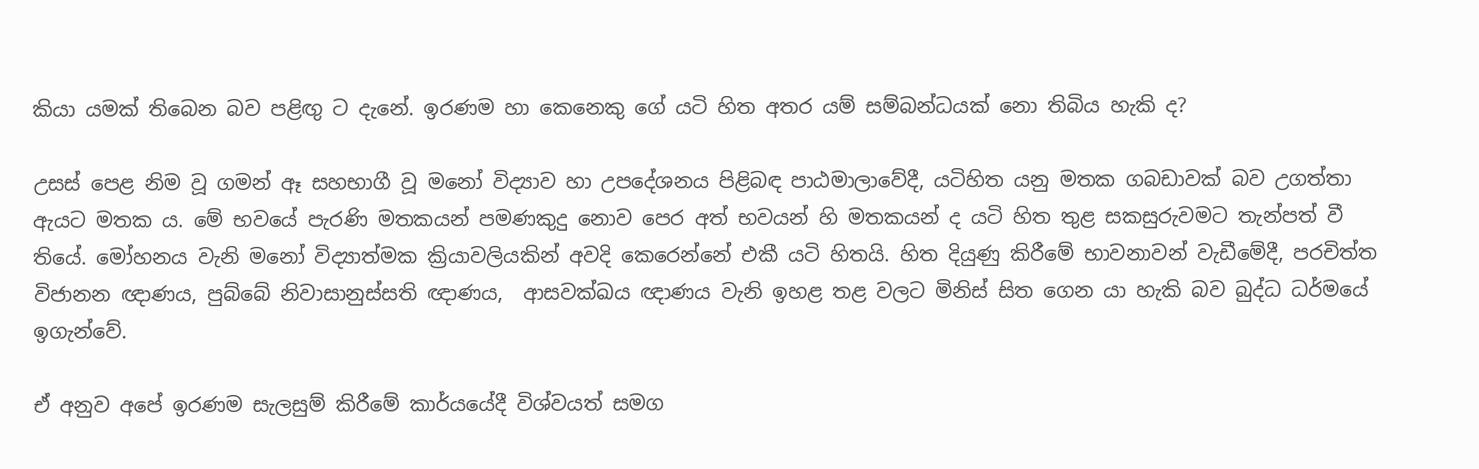කියා යමක් තිබෙන බව පළිඟු ට දැනේ. ඉරණම හා කෙනෙකු ගේ යටි හිත අතර යම් සම්බන්ධයක් නො තිබිය හැකි ද?

උසස් පෙළ නිම වූ ගමන් ඈ සහභාගී වූ මනෝ විද්‍යාව හා උපදේශනය පිළිබඳ පාඨමාලාවේදී, යටිහිත යනු මතක ගබඩාවක් බව උගත්තා ඇයට මතක ය. මේ භවයේ පැරණි මතකයන් පමණකුදු නොව පෙර අත් භවයන් හි මතකයන් ද යටි හිත තුළ සකසුරුවමට තැන්පත් වී තියේ. මෝහනය වැනි මනෝ විද්‍යාත්මක ක්‍රියාවලියකින් අවදි කෙරෙන්නේ එකී යටි හිතයි. හිත දියුණු කිරීමේ භාවනාවන් වැඩීමේදී, පරචිත්ත විජානන ඥාණය, පුබ්බේ නිවාසානුස්සති ඥාණය,  ආසවක්ඛය ඥාණය වැනි ඉහළ තළ වලට මිනිස් සිත ගෙන යා හැකි බව බුද්ධ ධර්මයේ ඉගැන්වේ.

ඒ අනුව අපේ ඉරණම සැලසුම් කිරීමේ කාර්යයේදී විශ්වයත් සමග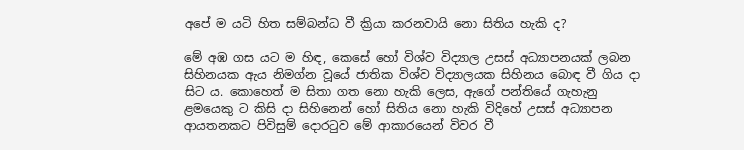අපේ ම යටි හිත සම්බන්ධ වී ක්‍රියා කරනවායි නො සිතිය හැකි ද?

මේ අඹ ගස යට ම හිඳ, කෙසේ හෝ විශ්ව විද්‍යාල උසස් අධ්‍යාපනයක් ලබන සිහිනයක ඇය නිමග්න වූයේ ජාතික විශ්ව විද්‍යාලයක සිහිනය බොඳ වී ගිය දා සිට ය. කොහෙත් ම සිතා ගත නො හැකි ලෙස, ඇගේ පන්තියේ ගැහැනු ළමයෙකු ට කිසි දා සිහිනෙන් හෝ සිතිය නො හැකි විදිහේ උසස් අධ්‍යාපන ආයතනකට පිවිසුම් දොරටුව මේ ආකාරයෙන් විවර වී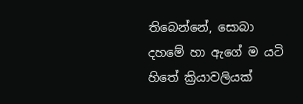තිබෙන්නේ, සොබා දහමේ හා ඇගේ ම යටි හිතේ ක්‍රියාවලියක්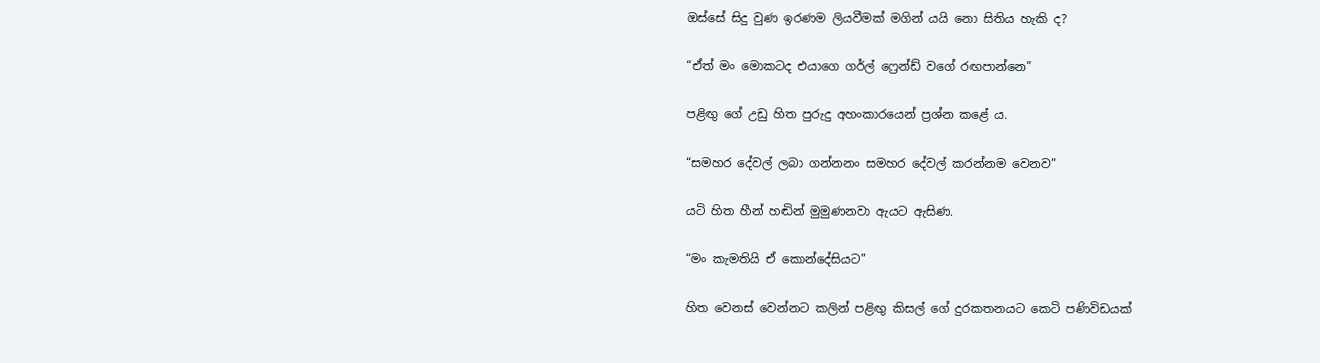ඔස්සේ සිදු වුණ ඉරණම ලියවීමක් මගින් යයි නො සිතිය හැකි ද?

“ඒත් මං මොකටද එයාගෙ ගර්ල් ෆ්‍රෙන්ඩ් වගේ රඟපාන්නෙ”

පළිඟු ගේ උඩු හිත පුරුදු අහංකාරයෙන් ප්‍රශ්න කළේ ය.

“සමහර දේවල් ලබා ගන්නනං සමහර දේවල් කරන්නම වෙනව”

යටි හිත හීන් හඬින් මුමුණනවා ඇයට ඇසිණ.

“මං කැමතියි ඒ කොන්දේසියට”

හිත වෙනස් වෙන්නට කලින් පළිඟු කිසල් ගේ දුරකතනයට කෙටි පණිවිඩයක්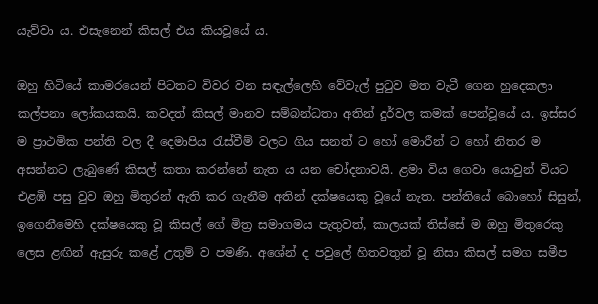යැව්වා ය. එසැනෙන් කිසල් එය කියවූයේ ය.

ඔහු හිටියේ කාමරයෙන් පිටතට විවර වන සඳැල්ලෙහි වේවැල් පුටුව මත වැටී ගෙන හුදෙකලා කල්පනා ලෝකයකයි. කවදත් කිසල් මානව සම්බන්ධතා අතින් දුර්වල කමක් පෙන්වූයේ ය. ඉස්සර ම ප්‍රාථමික පන්ති වල දී දෙමාපිය රැස්වීම් වලට ගිය සනත් ට හෝ මොරීන් ට හෝ නිතර ම අසන්නට ලැබුණේ කිසල් කතා කරන්නේ නැත ය යන චෝදනාවයි. ළමා විය ගෙවා යොවුන් වියට එළඹි පසු වුව ඔහු මිතුරන් ඇති කර ගැනීම අතින් දක්ෂයෙකු වූයේ නැත. පන්තියේ බොහෝ සිසුන්, ඉගෙනීමෙහි දක්ෂයෙකු වූ කිසල් ගේ මිත්‍ර සමාගමය පැතුවත්, කාලයක් තිස්සේ ම ඔහු මිතුරෙකු ලෙස ළඟින් ඇසුරු කළේ උතුම් ව පමණි. අශේන් ද පවුලේ හිතවතුන් වූ නිසා කිසල් සමග සමීප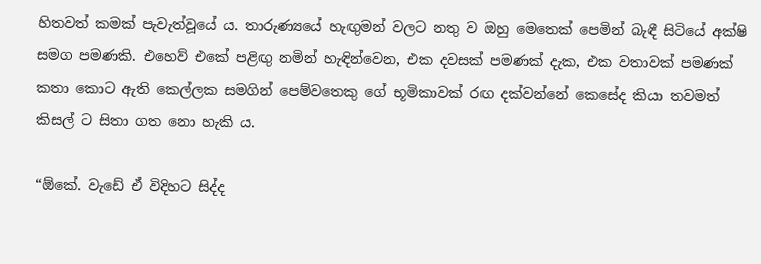හිතවත් කමක් පැවැත්වූයේ ය. තාරුණ්‍යයේ හැඟුමන් වලට නතු ව ඔහු මෙතෙක් පෙමින් බැඳී සිටියේ අක්ෂි සමග පමණකි. එහෙව් එකේ පළිඟු නමින් හැඳින්වෙන, එක දවසක් පමණක් දැක, එක වතාවක් පමණක් කතා කොට ඇති කෙල්ලක සමගින් පෙම්වතෙකු ගේ භූමිකාවක් රඟ දක්වන්නේ කෙසේද කියා තවමත් කිසල් ට සිතා ගත නො හැකි ය.

“ඕකේ. වැඩේ ඒ විදිහට සිද්ද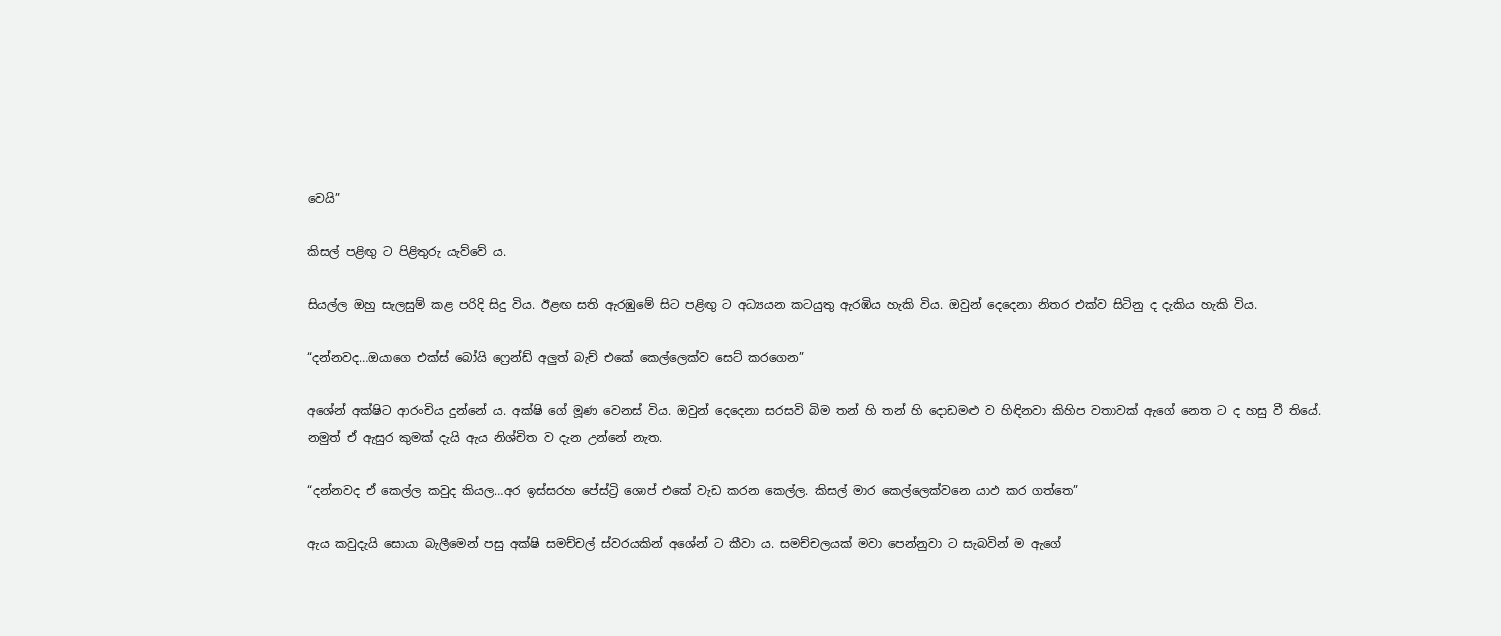වෙයි”

කිසල් පළිඟු ට පිළිතුරු යැව්වේ ය.

සියල්ල ඔහු සැලසුම් කළ පරිදි සිදු විය. ඊළඟ සති ඇරඹුමේ සිට පළිඟු ට අධ්‍යයන කටයුතු ඇරඹිය හැකි විය. ඔවුන් දෙදෙනා නිතර එක්ව සිටිනු ද දැකිය හැකි විය.

“දන්නවද…ඔයාගෙ එක්ස් බෝයි ෆ්‍රෙන්ඩ් අලුත් බැච් එකේ කෙල්ලෙක්ව සෙට් කරගෙන”

අශේන් අක්ෂිට ආරංචිය දුන්නේ ය. අක්ෂි ගේ මූණ වෙනස් විය. ඔවුන් දෙදෙනා සරසවි බිම තන් හි තන් හි දොඩමළු ව හිඳිනවා කිහිප වතාවක් ඇගේ නෙත ට ද හසු වී තියේ. නමුත් ඒ ඇසුර කුමක් දැයි ඇය නිශ්චිත ව දැන උන්නේ නැත.

“දන්නවද ඒ කෙල්ල කවුද කියල…අර ඉස්සරහ පේස්ට්‍රි ශොප් එකේ වැඩ කරන කෙල්ල. කිසල් මාර කෙල්ලෙක්වනෙ යාඵ කර ගත්තෙ”

ඇය කවුදැයි සොයා බැලීමෙන් පසු අක්ෂි සමච්චල් ස්වරයකින් අශේන් ට කීවා ය. සමච්චලයක් මවා පෙන්නුවා ට සැබවින් ම ඇගේ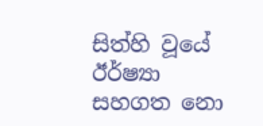සිත්හි වූයේ ඊර්ෂ්‍යා සහගත නො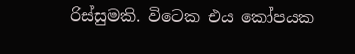රිස්සුමකි. විටෙක එය කෝපයක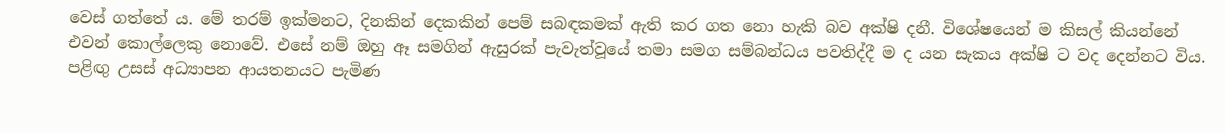වෙස් ගත්තේ ය. මේ තරම් ඉක්මනට, දිනකින් දෙකකින් පෙම් සබඳකමක් ඇති කර ගත නො හැකි බව අක්ෂි දනී. විශේෂයෙන් ම කිසල් කියන්නේ එවන් කොල්ලෙකු නොවේ. එසේ නම් ඔහු ඈ සමගින් ඇසුරක් පැවැත්වූයේ තමා සමග සම්බන්ධය පවතිද්දී ම ද යන සැකය අක්ෂි ට වද දෙන්නට විය. පළිඟු උසස් අධ්‍යාපන ආයතනයට පැමිණ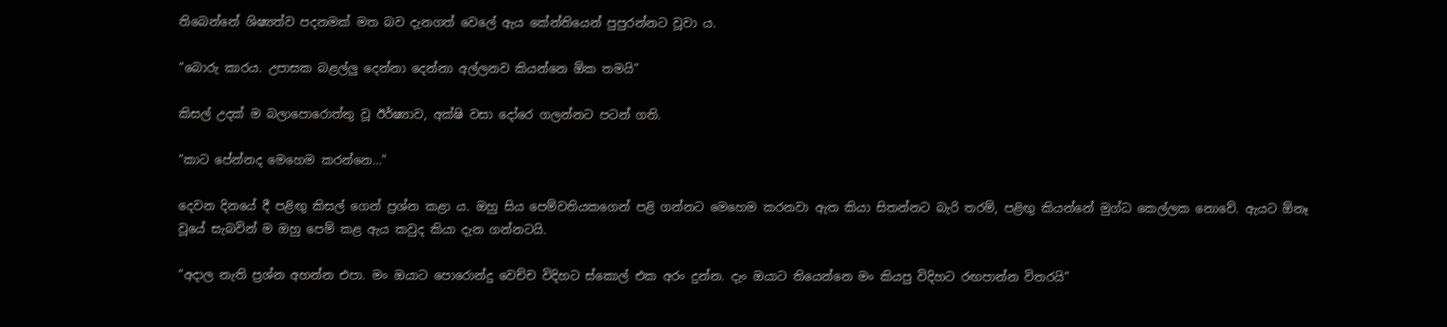තිබෙන්නේ ශිෂ්‍යත්ව පදනමක් මත බව දැනගත් වෙලේ ඇය කේන්තියෙන් පුපුරන්නට වූවා ය.

“බොරු කාරය. උපාසක බළල්ලු දෙන්නා දෙන්නා අල්ලනව කියන්නෙ ඕක තමයි”

කිසල් උදක් ම බලාපොරොත්තු වූ ඊර්ෂ්‍යාව, අක්ෂි වසා දෝරෙ ගලන්නට පටන් ගති.

“කාට පේන්නද මෙහෙම කරන්නෙ…”

දෙවන දිනයේ දී පළිඟු කිසල් ගෙන් ප්‍රශ්න කළා ය. ඔහු සිය පෙම්වතියකගෙන් පළි ගන්නට මෙහෙම කරනවා ඇත කියා සිතන්නට බැරි තරම්, පළිඟු කියන්නේ මුග්ධ කෙල්ලක නොවේ. ඇයට ඕනෑ වූයේ සැබවින් ම ඔහු පෙම් කළ ඇය කවුද කියා දැන ගන්නටයි.

“අදාල නැති ප්‍රශ්න අහන්න එපා. මං ඔයාට පොරොන්දු වෙච්ච විදිහට ස්කොල් එක අරං දුන්න. දැං ඔයාට තියෙන්නෙ මං කියපු විදිහට රඟපාන්න විතරයි”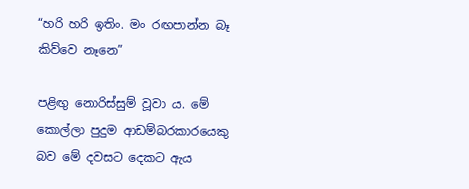“හරි හරි ඉතිං. මං රඟපාන්න බෑ කිව්වෙ නෑනෙ”

පළිඟු නොරිස්සුම් වූවා ය. මේ කොල්ලා පුදුම ආඩම්බරකාරයෙකු බව මේ දවසට දෙකට ඇය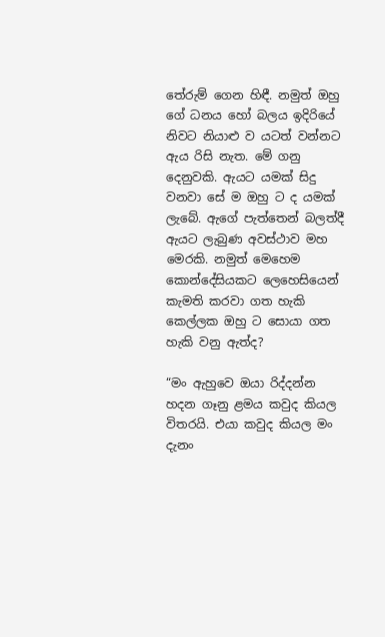තේරුම් ගෙන හිඳී. නමුත් ඔහු ගේ ධනය හෝ බලය ඉදිරියේ නිවට නියාළු ව යටත් වන්නට ඇය රිසි නැත. මේ ගනු දෙනුවකි. ඇයට යමක් සිදු වනවා සේ ම ඔහු ට ද යමක් ලැබේ. ඇගේ පැත්තෙන් බලත්දී ඇයට ලැබුණ අවස්ථාව මහ මෙරකි. නමුත් මෙහෙම කොන්දේසියකට ලෙහෙසියෙන් කැමති කරවා ගත හැකි කෙල්ලක ඔහු ට සොයා ගත හැකි වනු ඇත්ද?

“මං ඇහුවෙ ඔයා රිද්දන්න හදන ගෑනු ළමය කවුද කියල විතරයි. එයා කවුද කියල මං දැනං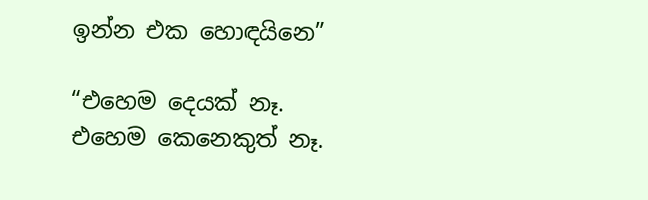ඉන්න එක හොඳයිනෙ”

“එහෙම දෙයක් නෑ. එහෙම කෙනෙකුත් නෑ.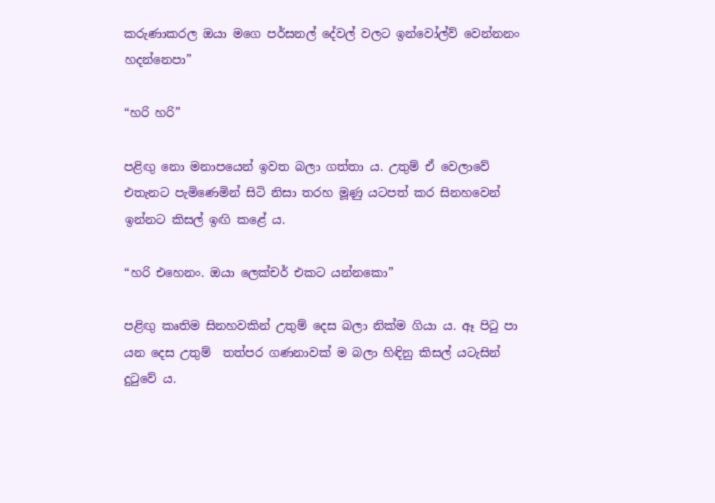කරුණාකරල ඔයා මගෙ පර්සනල් දේවල් වලට ඉන්වෝල්ව් වෙන්නනං හදන්නෙපා”

“හරි හරි”

පළිඟු නො මනාපයෙන් ඉවත බලා ගත්තා ය. උතුම් ඒ වෙලාවේ එතැනට පැමිණෙමින් සිටි නිසා තරහ මූණු යටපත් කර සිනහවෙන් ඉන්නට කිසල් ඉඟි කළේ ය.

“හරි එහෙනං. ඔයා ලෙක්චර් එකට යන්නකො”

පළිඟු කෘතිම සිනහවකින් උතුම් දෙස බලා නික්ම ගියා ය. ඈ පිටු පා යන දෙස උතුම්  තත්පර ගණනාවක් ම බලා හිඳිනු කිසල් යටැසින් දුටුවේ ය.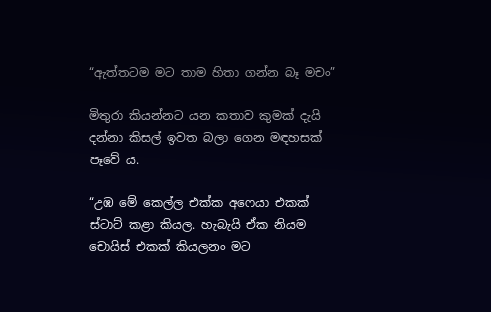“ඇත්තටම මට තාම හිතා ගන්න බෑ මචං”

මිතුරා කියන්නට යන කතාව කුමක් දැයි දන්නා කිසල් ඉවත බලා ගෙන මඳහසක් පෑවේ ය.

“උඹ මේ කෙල්ල එක්ක අෆෙයා එකක් ස්ටාට් කළා කියල. හැබැයි ඒක නියම චොයිස් එකක් කියලනං මට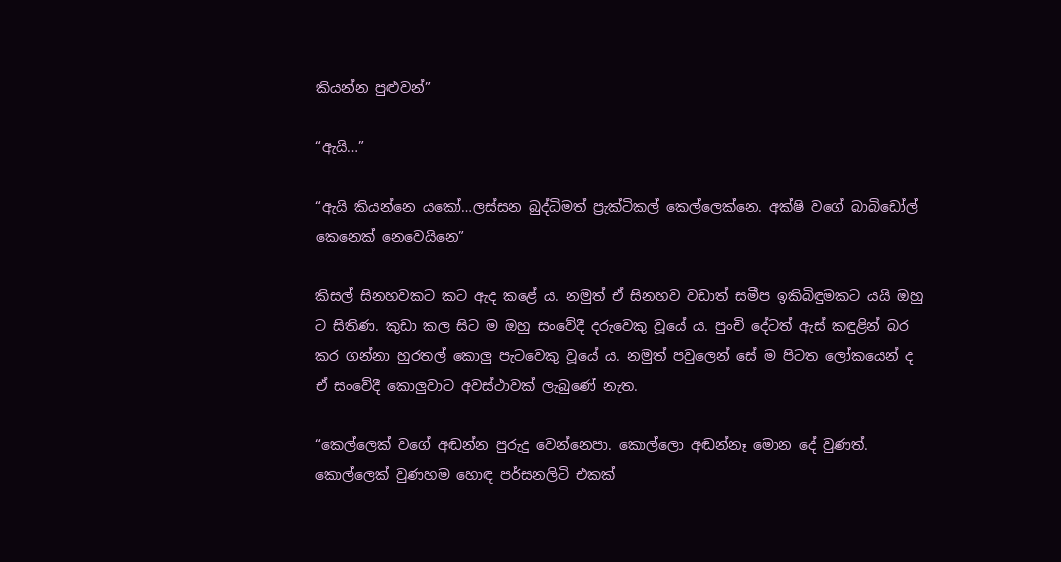කියන්න පුළුවන්”

“ඇයි…”

“ඇයි කියන්නෙ යකෝ…ලස්සන බුද්ධිමත් ප්‍රැක්ටිකල් කෙල්ලෙක්නෙ. අක්ෂි වගේ බාබිඩෝල් කෙනෙක් නෙවෙයිනෙ”

කිසල් සිනහවකට කට ඇද කළේ ය. නමුත් ඒ සිනහව වඩාත් සමීප ඉකිබිඳුමකට යයි ඔහු ට සිතිණ. කුඩා කල සිට ම ඔහු සංවේදී දරුවෙකු වූයේ ය. පුංචි දේටත් ඇස් කඳුළින් බර කර ගන්නා හුරතල් කොලු පැටවෙකු වූයේ ය. නමුත් පවුලෙන් සේ ම පිටත ලෝකයෙන් ද ඒ සංවේදී කොලුවාට අවස්ථාවක් ලැබුණේ නැත.

“කෙල්ලෙක් වගේ අඬන්න පුරුදු වෙන්නෙපා. කොල්ලො අඬන්නෑ මොන දේ වුණත්. කොල්ලෙක් වුණහම හොඳ පර්සනලිටි එකක්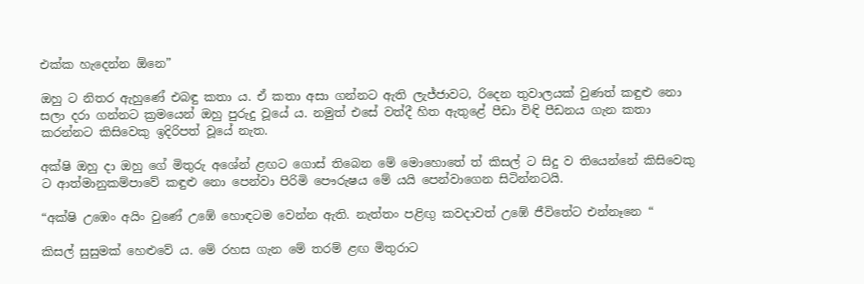එක්ක හැදෙන්න ඕනෙ”

ඔහු ට නිතර ඇහුණේ එබඳු කතා ය. ඒ කතා අසා ගන්නට ඇති ලැජ්ජාවට, රිදෙන තුවාලයක් වුණත් කඳුළු නො සලා දරා ගන්නට ක්‍රමයෙන් ඔහු පුරුදු වූයේ ය. නමුත් එසේ වත්දී හිත ඇතුළේ පීඩා විඳි පීඩනය ගැන කතා කරන්නට කිසිවෙකු ඉදිරිපත් වූයේ නැත.

අක්ෂි ඔහු දා ඔහු ගේ මිතුරු අශේන් ළඟට ගොස් තිබෙන මේ මොහොතේ ත් කිසල් ට සිදු ව තියෙන්නේ කිසිවෙකු ට ආත්මානුකම්පාවේ කඳුළු නො පෙන්වා පිරිමි පෞරුෂය මේ යයි පෙන්වාගෙන සිටින්නටයි.

“අක්ෂි උඹෙං අයිං වුණේ උඹේ හොඳටම වෙන්න ඇති. නැත්තං පළිඟු කවදාවත් උඹේ ජීවිතේට එන්නෑනෙ “

කිසල් සුසුමක් හෙළුවේ ය. මේ රහස ගැන මේ තරම් ළඟ මිතුරාට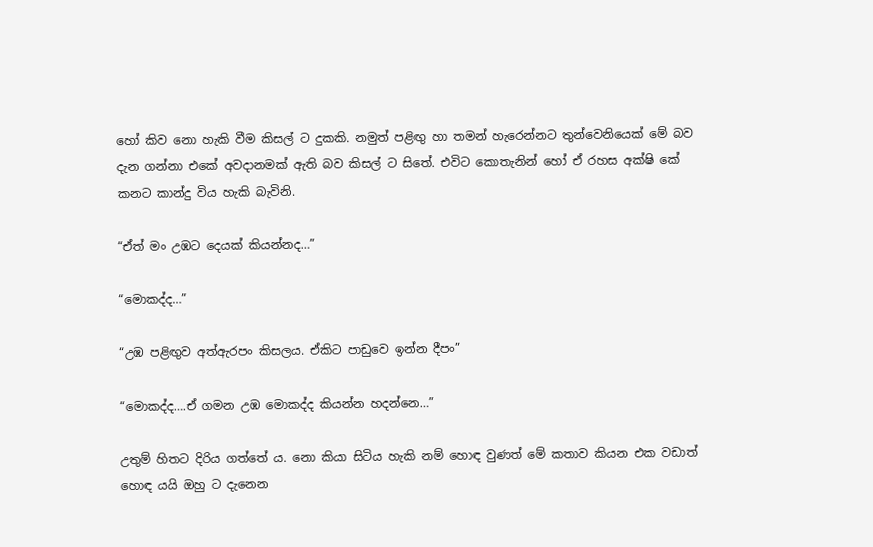හෝ කිව නො හැකි වීම කිසල් ට දුකකි. නමුත් පළිඟු හා තමන් හැරෙන්නට තුන්වෙනියෙක් මේ බව දැන ගන්නා එකේ අවදානමක් ඇති බව කිසල් ට සිතේ. එවිට කොතැනින් හෝ ඒ රහස අක්ෂි කේ කනට කාන්දු විය හැකි බැවිනි.

“ඒත් මං උඹට දෙයක් කියන්නද…”

“මොකද්ද…”

“උඹ පළිඟුව අත්ඇරපං කිසලය. ඒකිට පාඩුවෙ ඉන්න දීපං”

“මොකද්ද….ඒ ගමන උඹ මොකද්ද කියන්න හදන්නෙ…”

උතුම් හිතට දිරිය ගත්තේ ය. නො කියා සිටිය හැකි නම් හොඳ වුණත් මේ කතාව කියන එක වඩාත් හොඳ යයි ඔහු ට දැනෙන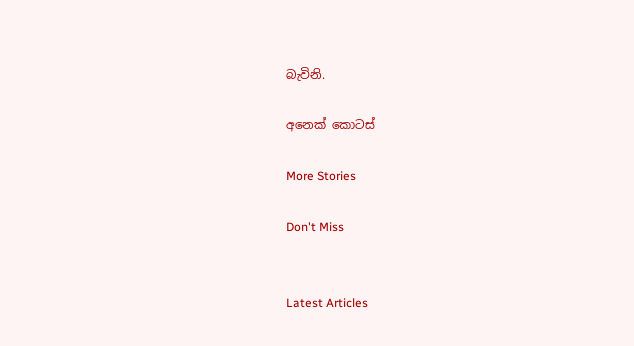බැවිනි.

අනෙක් කොටස්

More Stories

Don't Miss


Latest Articles